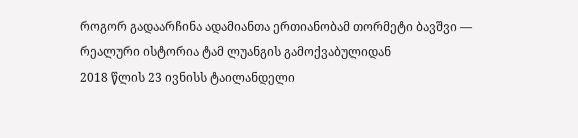როგორ გადაარჩინა ადამიანთა ერთიანობამ თორმეტი ბავშვი — რეალური ისტორია ტამ ლუანგის გამოქვაბულიდან
2018 წლის 23 ივნისს ტაილანდელი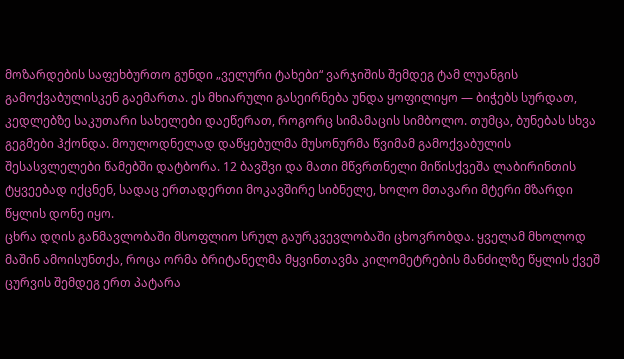მოზარდების საფეხბურთო გუნდი „ველური ტახები“ ვარჯიშის შემდეგ ტამ ლუანგის გამოქვაბულისკენ გაემართა. ეს მხიარული გასეირნება უნდა ყოფილიყო — ბიჭებს სურდათ, კედლებზე საკუთარი სახელები დაეწერათ, როგორც სიმამაცის სიმბოლო. თუმცა, ბუნებას სხვა გეგმები ჰქონდა. მოულოდნელად დაწყებულმა მუსონურმა წვიმამ გამოქვაბულის შესასვლელები წამებში დატბორა. 12 ბავშვი და მათი მწვრთნელი მიწისქვეშა ლაბირინთის ტყვეებად იქცნენ, სადაც ერთადერთი მოკავშირე სიბნელე, ხოლო მთავარი მტერი მზარდი წყლის დონე იყო.
ცხრა დღის განმავლობაში მსოფლიო სრულ გაურკვევლობაში ცხოვრობდა. ყველამ მხოლოდ მაშინ ამოისუნთქა, როცა ორმა ბრიტანელმა მყვინთავმა კილომეტრების მანძილზე წყლის ქვეშ ცურვის შემდეგ ერთ პატარა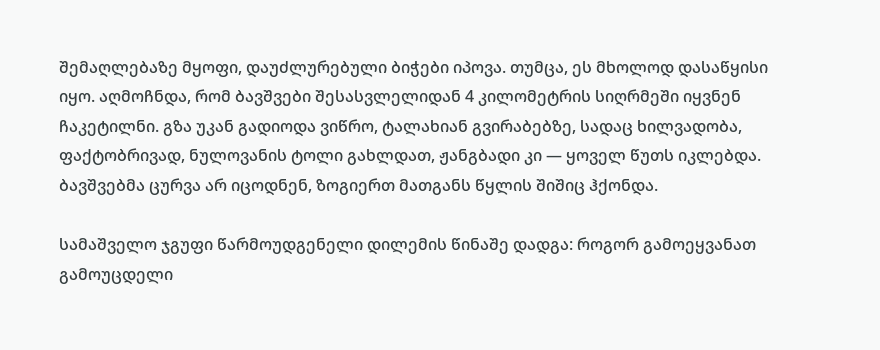შემაღლებაზე მყოფი, დაუძლურებული ბიჭები იპოვა. თუმცა, ეს მხოლოდ დასაწყისი იყო. აღმოჩნდა, რომ ბავშვები შესასვლელიდან 4 კილომეტრის სიღრმეში იყვნენ ჩაკეტილნი. გზა უკან გადიოდა ვიწრო, ტალახიან გვირაბებზე, სადაც ხილვადობა, ფაქტობრივად, ნულოვანის ტოლი გახლდათ, ჟანგბადი კი — ყოველ წუთს იკლებდა. ბავშვებმა ცურვა არ იცოდნენ, ზოგიერთ მათგანს წყლის შიშიც ჰქონდა.

სამაშველო ჯგუფი წარმოუდგენელი დილემის წინაშე დადგა: როგორ გამოეყვანათ გამოუცდელი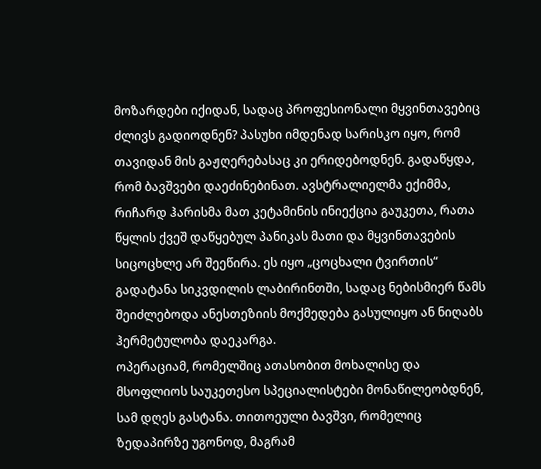მოზარდები იქიდან, სადაც პროფესიონალი მყვინთავებიც ძლივს გადიოდნენ? პასუხი იმდენად სარისკო იყო, რომ თავიდან მის გაჟღერებასაც კი ერიდებოდნენ. გადაწყდა, რომ ბავშვები დაეძინებინათ. ავსტრალიელმა ექიმმა, რიჩარდ ჰარისმა მათ კეტამინის ინიექცია გაუკეთა, რათა წყლის ქვეშ დაწყებულ პანიკას მათი და მყვინთავების სიცოცხლე არ შეეწირა. ეს იყო „ცოცხალი ტვირთის“ გადატანა სიკვდილის ლაბირინთში, სადაც ნებისმიერ წამს შეიძლებოდა ანესთეზიის მოქმედება გასულიყო ან ნიღაბს ჰერმეტულობა დაეკარგა.
ოპერაციამ, რომელშიც ათასობით მოხალისე და მსოფლიოს საუკეთესო სპეციალისტები მონაწილეობდნენ, სამ დღეს გასტანა. თითოეული ბავშვი, რომელიც ზედაპირზე უგონოდ, მაგრამ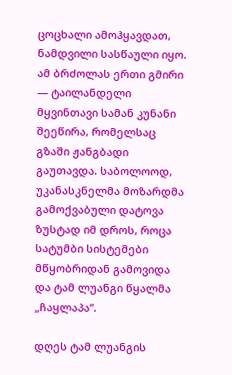ცოცხალი ამოჰყავდათ, ნამდვილი სასწაული იყო. ამ ბრძოლას ერთი გმირი — ტაილანდელი მყვინთავი სამან კუნანი შეეწირა, რომელსაც გზაში ჟანგბადი გაუთავდა. საბოლოოდ, უკანასკნელმა მოზარდმა გამოქვაბული დატოვა ზუსტად იმ დროს, როცა სატუმბი სისტემები მწყობრიდან გამოვიდა და ტამ ლუანგი წყალმა „ჩაყლაპა“.

დღეს ტამ ლუანგის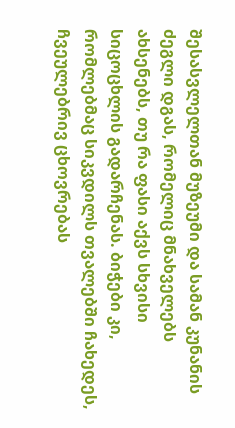შესასვლელთან მუზეუმი და სამან კუნანის ძეგლი დგას, რომელიც მნახველებს ახსენებს, თუ რა ფასი აქვს სხვისი სიცოცხლის გადარჩენას. ბიჭები კი, რომლებმაც სიკვდილს თვალებში ჩახედეს, ჩვეულებრივ ცხოვრებას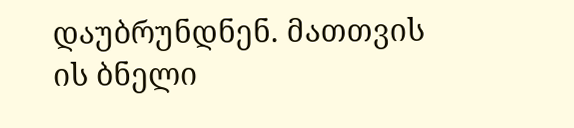დაუბრუნდნენ. მათთვის ის ბნელი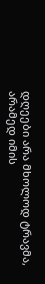დღეები არა მხოლოდ ტრავმა, არამედ იმის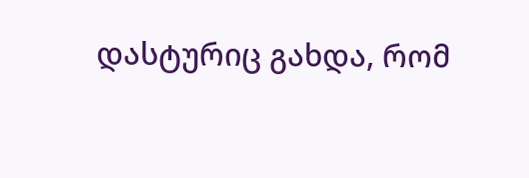დასტურიც გახდა, რომ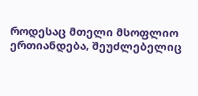როდესაც მთელი მსოფლიო ერთიანდება, შეუძლებელიც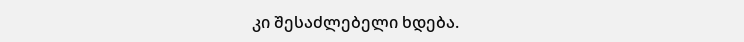კი შესაძლებელი ხდება.